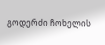გოდერძი ჩოხელის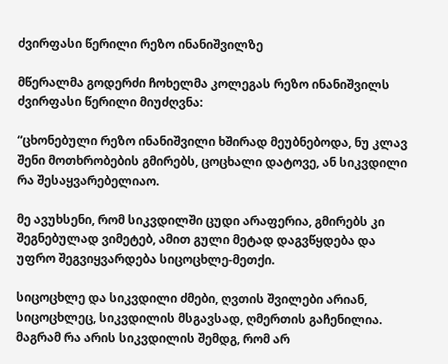ძვირფასი წერილი რეზო ინანიშვილზე

მწერალმა გოდერძი ჩოხელმა კოლეგას რეზო ინანიშვილს ძვირფასი წერილი მიუძღვნა:

“ცხონებული რეზო ინანიშვილი ხშირად მეუბნებოდა, ნუ კლავ შენი მოთხრობების გმირებს, ცოცხალი დატოვე, ან სიკვდილი რა შესაყვარებელიაო.

მე ავუხსენი, რომ სიკვდილში ცუდი არაფერია, გმირებს კი შეგნებულად ვიმეტებ, ამით გული მეტად დაგვწყდება და უფრო შეგვიყვარდება სიცოცხლე-მეთქი.

სიცოცხლე და სიკვდილი ძმები, ღვთის შვილები არიან, სიცოცხლეც, სიკვდილის მსგავსად, ღმერთის გაჩენილია. მაგრამ რა არის სიკვდილის შემდგ, რომ არ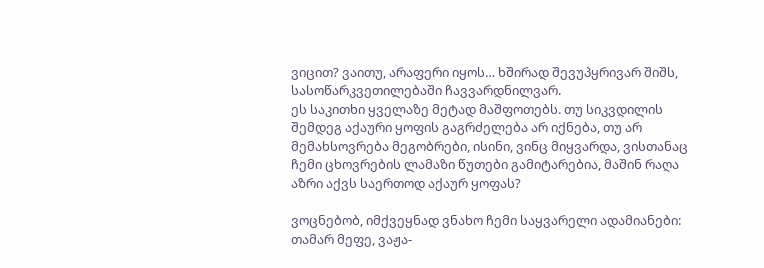ვიცით? ვაითუ, არაფერი იყოს… ხშირად შევუპყრივარ შიშს, სასოწარკვეთილებაში ჩავვარდნილვარ.
ეს საკითხი ყველაზე მეტად მაშფოთებს. თუ სიკვდილის შემდეგ აქაური ყოფის გაგრძელება არ იქნება, თუ არ მემახსოვრება მეგობრები, ისინი, ვინც მიყვარდა, ვისთანაც ჩემი ცხოვრების ლამაზი წუთები გამიტარებია, მაშინ რაღა აზრი აქვს საერთოდ აქაურ ყოფას?

ვოცნებობ, იმქვეყნად ვნახო ჩემი საყვარელი ადამიანები: თამარ მეფე, ვაჟა-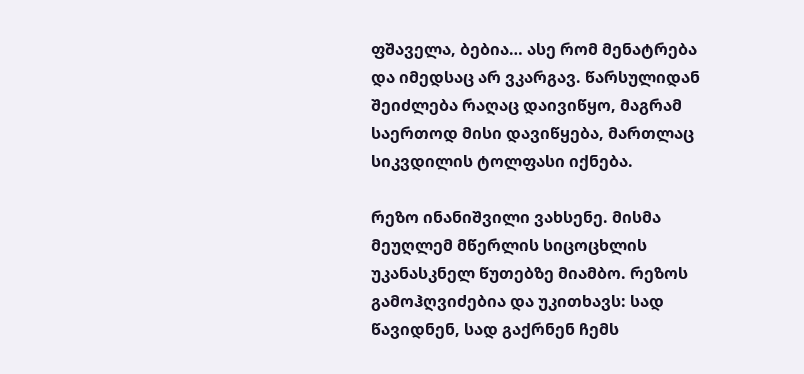ფშაველა, ბებია… ასე რომ მენატრება და იმედსაც არ ვკარგავ. წარსულიდან შეიძლება რაღაც დაივიწყო, მაგრამ საერთოდ მისი დავიწყება, მართლაც სიკვდილის ტოლფასი იქნება.

რეზო ინანიშვილი ვახსენე. მისმა მეუღლემ მწერლის სიცოცხლის უკანასკნელ წუთებზე მიამბო. რეზოს გამოჰღვიძებია და უკითხავს: სად წავიდნენ, სად გაქრნენ ჩემს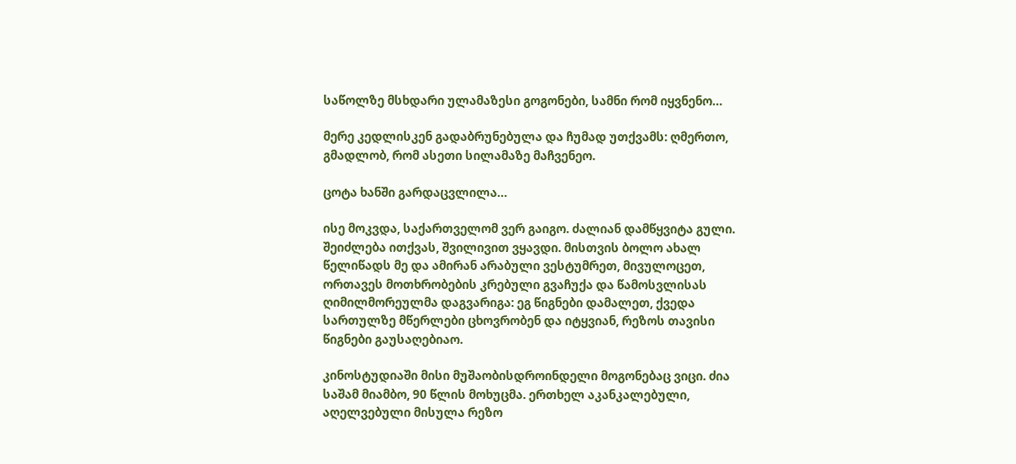საწოლზე მსხდარი ულამაზესი გოგონები, სამნი რომ იყვნენო…

მერე კედლისკენ გადაბრუნებულა და ჩუმად უთქვამს: ღმერთო, გმადლობ, რომ ასეთი სილამაზე მაჩვენეო.

ცოტა ხანში გარდაცვლილა…

ისე მოკვდა, საქართველომ ვერ გაიგო. ძალიან დამწყვიტა გული. შეიძლება ითქვას, შვილივით ვყავდი. მისთვის ბოლო ახალ წელიწადს მე და ამირან არაბული ვესტუმრეთ, მივულოცეთ, ორთავეს მოთხრობების კრებული გვაჩუქა და წამოსვლისას ღიმილმორეულმა დაგვარიგა: ეგ წიგნები დამალეთ, ქვედა სართულზე მწერლები ცხოვრობენ და იტყვიან, რეზოს თავისი წიგნები გაუსაღებიაო.

კინოსტუდიაში მისი მუშაობისდროინდელი მოგონებაც ვიცი. ძია საშამ მიამბო, 90 წლის მოხუცმა. ერთხელ აკანკალებული, აღელვებული მისულა რეზო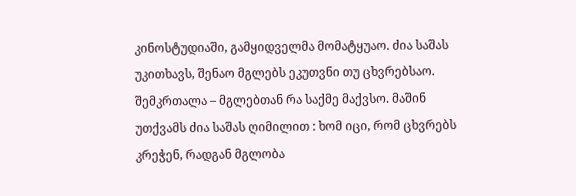კინოსტუდიაში, გამყიდველმა მომატყუაო. ძია საშას უკითხავს, შენაო მგლებს ეკუთვნი თუ ცხვრებსაო. შემკრთალა – მგლებთან რა საქმე მაქვსო. მაშინ უთქვამს ძია საშას ღიმილით : ხომ იცი, რომ ცხვრებს კრეჭენ, რადგან მგლობა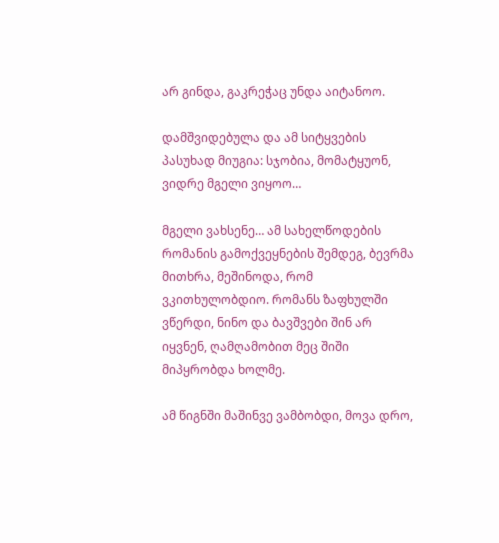არ გინდა, გაკრეჭაც უნდა აიტანოო.

დამშვიდებულა და ამ სიტყვების პასუხად მიუგია: სჯობია, მომატყუონ, ვიდრე მგელი ვიყოო…

მგელი ვახსენე… ამ სახელწოდების რომანის გამოქვეყნების შემდეგ, ბევრმა მითხრა, მეშინოდა, რომ ვკითხულობდიო. რომანს ზაფხულში ვწერდი, ნინო და ბავშვები შინ არ იყვნენ, ღამღამობით მეც შიში მიპყრობდა ხოლმე.

ამ წიგნში მაშინვე ვამბობდი, მოვა დრო,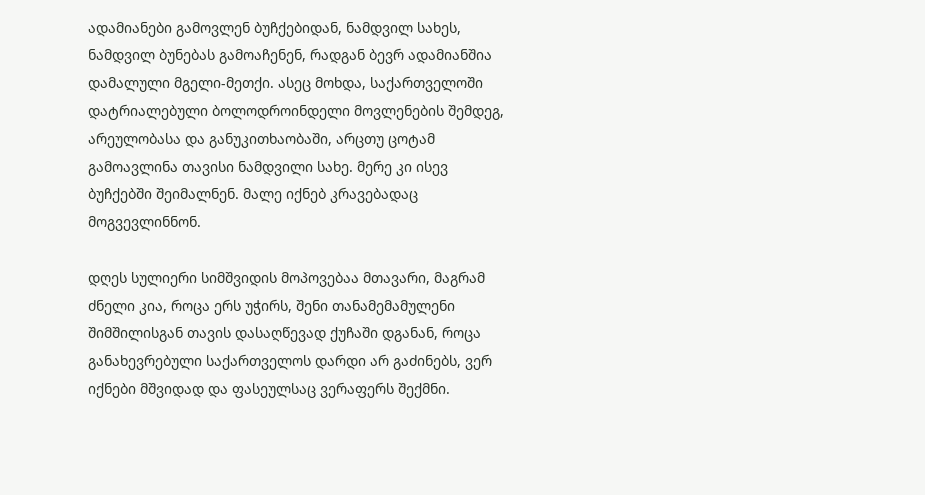ადამიანები გამოვლენ ბუჩქებიდან, ნამდვილ სახეს, ნამდვილ ბუნებას გამოაჩენენ, რადგან ბევრ ადამიანშია დამალული მგელი-მეთქი. ასეც მოხდა, საქართველოში დატრიალებული ბოლოდროინდელი მოვლენების შემდეგ, არეულობასა და განუკითხაობაში, არცთუ ცოტამ გამოავლინა თავისი ნამდვილი სახე. მერე კი ისევ ბუჩქებში შეიმალნენ. მალე იქნებ კრავებადაც მოგვევლინნონ.

დღეს სულიერი სიმშვიდის მოპოვებაა მთავარი, მაგრამ ძნელი კია, როცა ერს უჭირს, შენი თანამემამულენი შიმშილისგან თავის დასაღწევად ქუჩაში დგანან, როცა განახევრებული საქართველოს დარდი არ გაძინებს, ვერ იქნები მშვიდად და ფასეულსაც ვერაფერს შექმნი.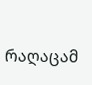რაღაცამ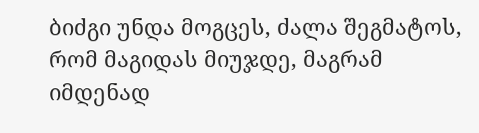ბიძგი უნდა მოგცეს, ძალა შეგმატოს, რომ მაგიდას მიუჯდე, მაგრამ იმდენად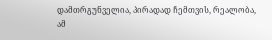დამთრგუნველია, პირადად ჩემთვის, რეალობა, ამ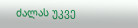ძალას უკვე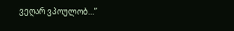ვეღარ ვპოულობ…”